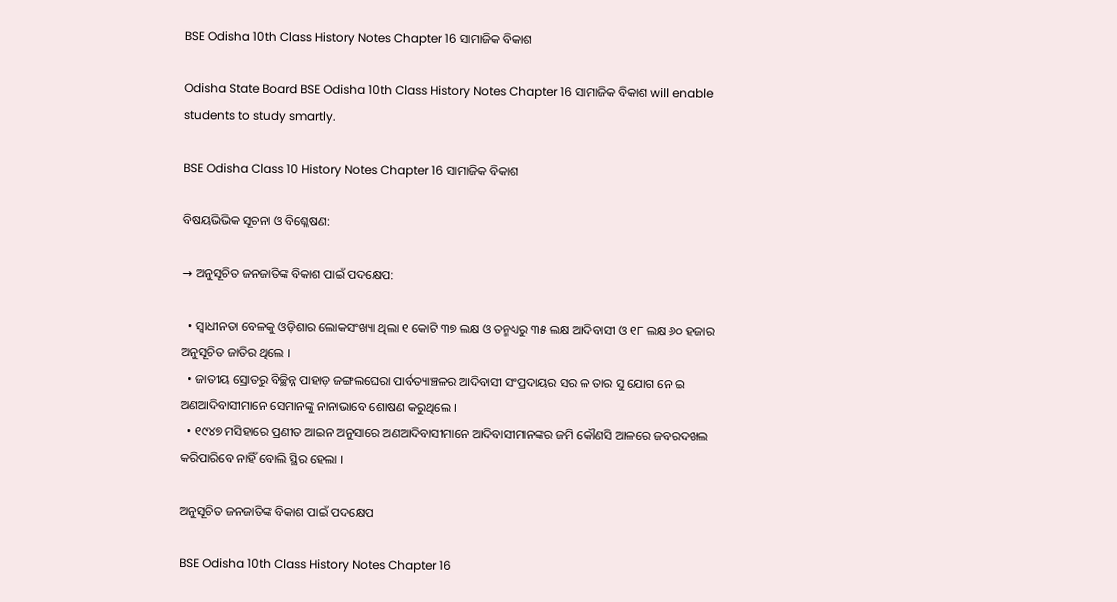BSE Odisha 10th Class History Notes Chapter 16 ସାମାଜିକ ବିକାଶ

Odisha State Board BSE Odisha 10th Class History Notes Chapter 16 ସାମାଜିକ ବିକାଶ will enable students to study smartly.

BSE Odisha Class 10 History Notes Chapter 16 ସାମାଜିକ ବିକାଶ

ବିଷୟଭିଭିକ ସୂଚନା ଓ ବିଶ୍ଳେଷଣ:

→ ଅନୁସୂଚିତ ଜନଜାତିଙ୍କ ବିକାଶ ପାଇଁ ପଦକ୍ଷେପ:

  • ସ୍ଵାଧୀନତା ବେଳକୁ ଓଡ଼ିଶାର ଲୋକସଂଖ୍ୟା ଥିଲା ୧ କୋଟି ୩୭ ଲକ୍ଷ ଓ ତନ୍ମଧ୍ୟରୁ ୩୫ ଲକ୍ଷ ଆଦିବାସୀ ଓ ୧୮ ଲକ୍ଷ ୬୦ ହଜାର ଅନୁସୂଚିତ ଜାତିର ଥିଲେ ।
  • ଜାତୀୟ ସ୍ରୋତରୁ ବିଚ୍ଛିନ୍ନ ପାହାଡ଼ ଜଙ୍ଗଲଘେରା ପାର୍ବତ୍ୟାଞ୍ଚଳର ଆଦିବାସୀ ସଂପ୍ରଦାୟର ସର ଳ ତାର ସୁ ଯୋଗ ନେ ଇ ଅଣଆଦିବାସୀମାନେ ସେମାନଙ୍କୁ ନାନାଭାବେ ଶୋଷଣ କରୁଥିଲେ ।
  • ୧୯୪୭ ମସିହାରେ ପ୍ରଣୀତ ଆଇନ ଅନୁସାରେ ଅଣଆଦିବାସୀମାନେ ଆଦିବାସୀମାନଙ୍କର ଜମି କୌଣସି ଆଳରେ ଜବରଦଖଲ କରିପାରିବେ ନାହିଁ ବୋଲି ସ୍ଥିର ହେଲା ।

ଅନୁସୂଚିତ ଜନଜାତିଙ୍କ ବିକାଶ ପାଇଁ ପଦକ୍ଷେପ

BSE Odisha 10th Class History Notes Chapter 16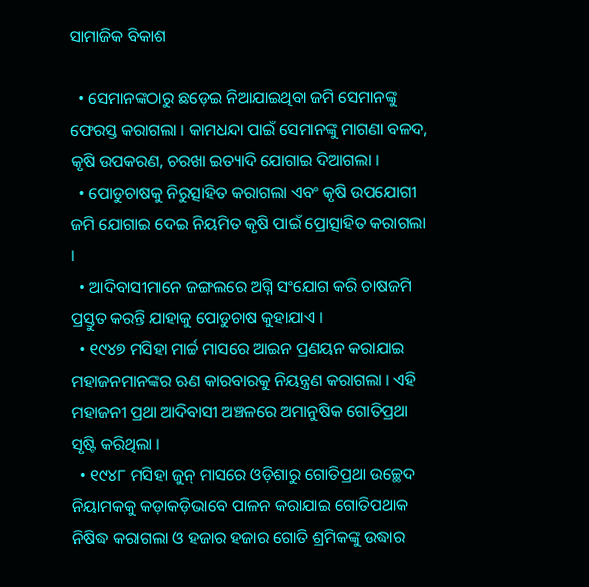ସାମାଜିକ ବିକାଶ

  • ସେମାନଙ୍କଠାରୁ ଛଡ଼େଇ ନିଆଯାଇଥିବା ଜମି ସେମାନଙ୍କୁ ଫେରସ୍ତ କରାଗଲା । କାମଧନ୍ଦା ପାଇଁ ସେମାନଙ୍କୁ ମାଗଣା ବଳଦ, କୃଷି ଉପକରଣ, ଚରଖା ଇତ୍ୟାଦି ଯୋଗାଇ ଦିଆଗଲା ।
  • ପୋଡୁଚାଷକୁ ନିରୁତ୍ସାହିତ କରାଗଲା ଏବଂ କୃଷି ଉପଯୋଗୀ ଜମି ଯୋଗାଇ ଦେଇ ନିୟମିତ କୃଷି ପାଇଁ ପ୍ରୋତ୍ସାହିତ କରାଗଲା ।
  • ଆଦିବାସୀମାନେ ଜଙ୍ଗଲରେ ଅଗ୍ନି ସଂଯୋଗ କରି ଚାଷଜମି ପ୍ରସ୍ତୁତ କରନ୍ତି ଯାହାକୁ ପୋଡୁଚାଷ କୁହାଯାଏ ।
  • ୧୯୪୭ ମସିହା ମାର୍ଚ୍ଚ ମାସରେ ଆଇନ ପ୍ରଣୟନ କରାଯାଇ ମହାଜନମାନଙ୍କର ଋଣ କାରବାରକୁ ନିୟନ୍ତ୍ରଣ କରାଗଲା । ଏହି ମହାଜନୀ ପ୍ରଥା ଆଦିବାସୀ ଅଞ୍ଚଳରେ ଅମାନୁଷିକ ଗୋତିପ୍ରଥା ସୃଷ୍ଟି କରିଥିଲା ।
  • ୧୯୪୮ ମସିହା ଜୁନ୍ ମାସରେ ଓଡ଼ିଶାରୁ ଗୋତିପ୍ରଥା ଉଚ୍ଛେଦ ନିୟାମକକୁ କଡ଼ାକଡ଼ିଭାବେ ପାଳନ କରାଯାଇ ଗୋତିପଥାକ ନିଷିଦ୍ଧ କରାଗଲା ଓ ହଜାର ହଜାର ଗୋତି ଶ୍ରମିକଙ୍କୁ ଉଦ୍ଧାର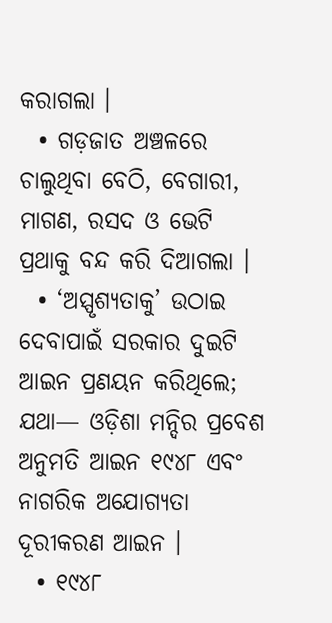କରାଗଲା ।
  • ଗଡ଼ଜାତ ଅଞ୍ଚଳରେ ଚାଲୁଥିବା ବେଠି, ବେଗାରୀ, ମାଗଣ, ରସଦ ଓ ଭେଟି ପ୍ରଥାକୁ ବନ୍ଦ କରି ଦିଆଗଲା ।
  • ‘ଅସ୍ପୃଶ୍ୟତାକୁ’ ଉଠାଇ ଦେବାପାଇଁ ସରକାର ଦୁଇଟି ଆଇନ ପ୍ରଣୟନ କରିଥିଲେ; ଯଥା— ଓଡ଼ିଶା ମନ୍ଦିର ପ୍ରବେଶ ଅନୁମତି ଆଇନ ୧୯୪୮ ଏବଂ ନାଗରିକ ଅଯୋଗ୍ୟତା ଦୂରୀକରଣ ଆଇନ ।
  • ୧୯୪୮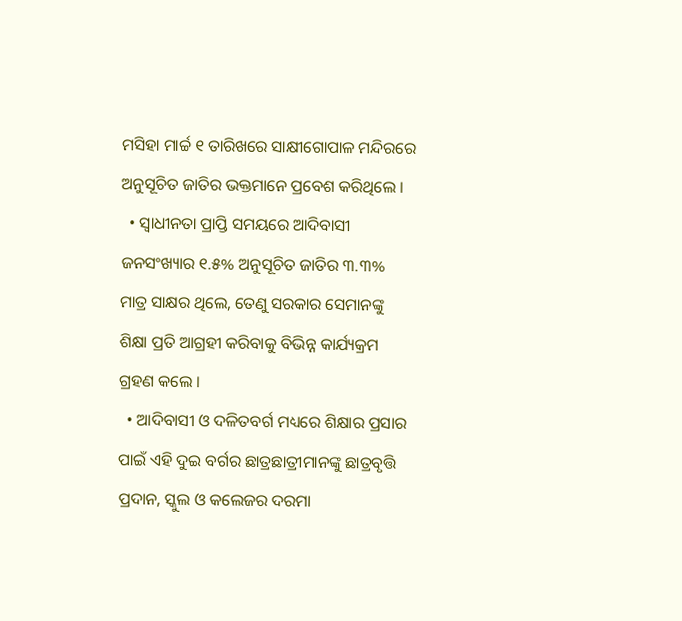ମସିହା ମାର୍ଚ୍ଚ ୧ ତାରିଖରେ ସାକ୍ଷୀଗୋପାଳ ମନ୍ଦିରରେ ଅନୁସୂଚିତ ଜାତିର ଭକ୍ତମାନେ ପ୍ରବେଶ କରିଥିଲେ ।
  • ସ୍ଵାଧୀନତା ପ୍ରାପ୍ତି ସମୟରେ ଆଦିବାସୀ ଜନସଂଖ୍ୟାର ୧.୫% ଅନୁସୂଚିତ ଜାତିର ୩.୩% ମାତ୍ର ସାକ୍ଷର ଥିଲେ, ତେଣୁ ସରକାର ସେମାନଙ୍କୁ ଶିକ୍ଷା ପ୍ରତି ଆଗ୍ରହୀ କରିବାକୁ ବିଭିନ୍ନ କାର୍ଯ୍ୟକ୍ରମ ଗ୍ରହଣ କଲେ ।
  • ଆଦିବାସୀ ଓ ଦଳିତବର୍ଗ ମଧ୍ୟରେ ଶିକ୍ଷାର ପ୍ରସାର ପାଇଁ ଏହି ଦୁଇ ବର୍ଗର ଛାତ୍ରଛାତ୍ରୀମାନଙ୍କୁ ଛାତ୍ରବୃତ୍ତି ପ୍ରଦାନ, ସ୍କୁଲ ଓ କଲେଜର ଦରମା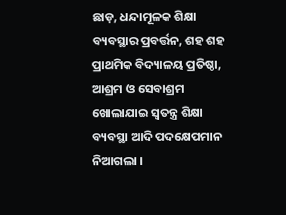ଛାଡ଼, ଧନ୍ଦାମୂଳକ ଶିକ୍ଷା ବ୍ୟବସ୍ଥାର ପ୍ରବର୍ତ୍ତନ, ଶହ ଶହ ପ୍ରାଥମିକ ବିଦ୍ୟାଳୟ ପ୍ରତିଷ୍ଠା, ଆଶ୍ରମ ଓ ସେବାଶ୍ରମ ଖୋଲାଯାଇ ସ୍ବତନ୍ତ୍ର ଶିକ୍ଷା ବ୍ୟବସ୍ଥା ଆଦି ପଦକ୍ଷେପମାନ ନିଆଗଲା ।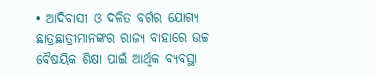• ଆଦିବାସୀ ଓ ଦଳିତ ବର୍ଗର ଯୋଗ୍ୟ ଛାତ୍ରଛାତ୍ରୀମାନଙ୍କର ରାଜ୍ୟ ବାହାରେ ଉଚ୍ଚ ବୈଷୟିକ ଶିକ୍ଷା ପାଇଁ ଆର୍ଥିକ ବ୍ୟବସ୍ଥା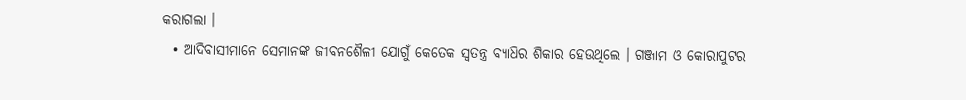କରାଗଲା ।
  • ଆଦିବାସୀମାନେ ସେମାନଙ୍କ ଜୀବନଶୈଳୀ ଯୋଗୁଁ କେତେକ ସ୍ୱତନ୍ତ୍ର ବ୍ୟାଧ‌ିର ଶିକାର ହେଉଥିଲେ । ଗଞ୍ଜାମ ଓ କୋରାପୁଟର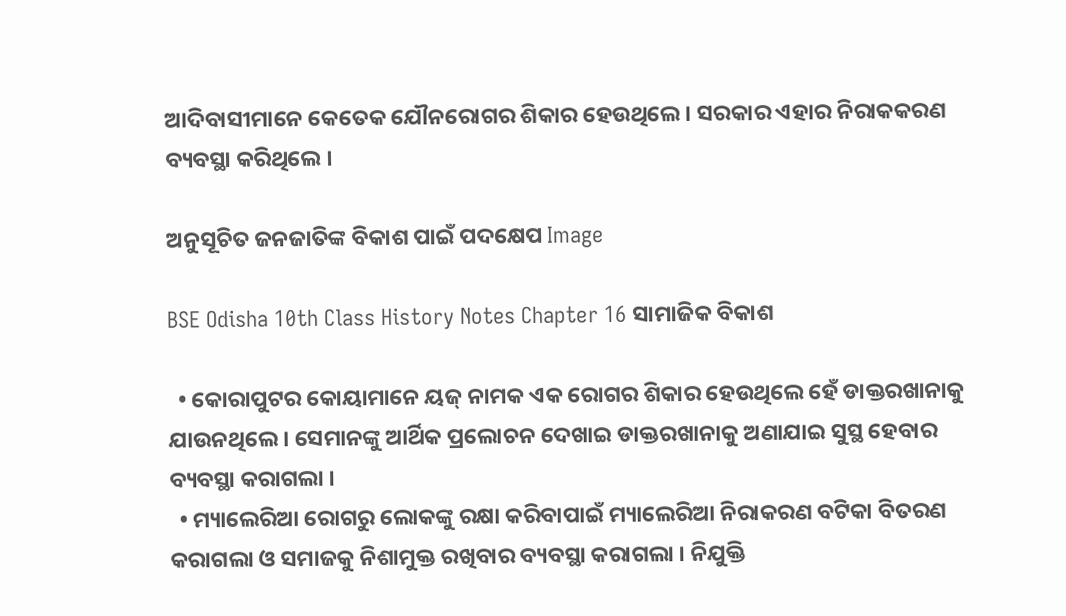ଆଦିବାସୀମାନେ କେତେକ ଯୌନରୋଗର ଶିକାର ହେଉଥିଲେ । ସରକାର ଏହାର ନିରାକକରଣ ବ୍ୟବସ୍ଥା କରିଥିଲେ ।

ଅନୁସୂଚିତ ଜନଜାତିଙ୍କ ବିକାଶ ପାଇଁ ପଦକ୍ଷେପ Image

BSE Odisha 10th Class History Notes Chapter 16 ସାମାଜିକ ବିକାଶ

  • କୋରାପୁଟର କୋୟାମାନେ ୟଜ୍ ନାମକ ଏକ ରୋଗର ଶିକାର ହେଉଥିଲେ ହେଁ ଡାକ୍ତରଖାନାକୁ ଯାଉନଥିଲେ । ସେମାନଙ୍କୁ ଆର୍ଥିକ ପ୍ରଲୋଚନ ଦେଖାଇ ଡାକ୍ତରଖାନାକୁ ଅଣାଯାଇ ସୁସ୍ଥ ହେବାର ବ୍ୟବସ୍ଥା କରାଗଲା ।
  • ମ୍ୟାଲେରିଆ ରୋଗରୁ ଲୋକଙ୍କୁ ରକ୍ଷା କରିବାପାଇଁ ମ୍ୟାଲେରିଆ ନିରାକରଣ ବଟିକା ବିତରଣ କରାଗଲା ଓ ସମାଜକୁ ନିଶାମୁକ୍ତ ରଖିବାର ବ୍ୟବସ୍ଥା କରାଗଲା । ନିଯୁକ୍ତି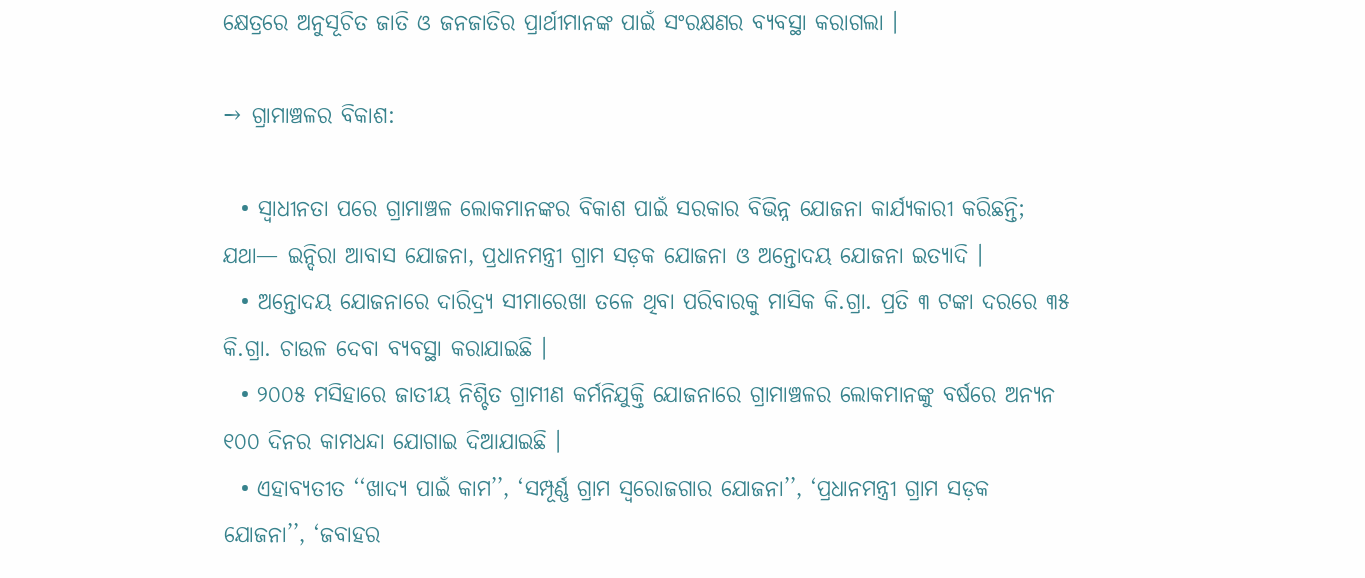କ୍ଷେତ୍ରରେ ଅନୁସୂଚିତ ଜାତି ଓ ଜନଜାତିର ପ୍ରାର୍ଥୀମାନଙ୍କ ପାଇଁ ସଂରକ୍ଷଣର ବ୍ୟବସ୍ଥା କରାଗଲା ।

→ ଗ୍ରାମାଞ୍ଚଳର ବିକାଶ:

  • ସ୍ଵାଧୀନତା ପରେ ଗ୍ରାମାଞ୍ଚଳ ଲୋକମାନଙ୍କର ବିକାଶ ପାଇଁ ସରକାର ବିଭିନ୍ନ ଯୋଜନା କାର୍ଯ୍ୟକାରୀ କରିଛନ୍ତି; ଯଥା— ଇନ୍ଦିରା ଆବାସ ଯୋଜନା, ପ୍ରଧାନମନ୍ତ୍ରୀ ଗ୍ରାମ ସଡ଼କ ଯୋଜନା ଓ ଅନ୍ତୋଦୟ ଯୋଜନା ଇତ୍ୟାଦି ।
  • ଅନ୍ତୋଦୟ ଯୋଜନାରେ ଦାରିଦ୍ର୍ୟ ସୀମାରେଖା ତଳେ ଥିବା ପରିବାରକୁ ମାସିକ କି.ଗ୍ରା. ପ୍ରତି ୩ ଟଙ୍କା ଦରରେ ୩୫ କି.ଗ୍ରା. ଚାଉଳ ଦେବା ବ୍ୟବସ୍ଥା କରାଯାଇଛି ।
  • ୨୦୦୫ ମସିହାରେ ଜାତୀୟ ନିଶ୍ଚିତ ଗ୍ରାମୀଣ କର୍ମନିଯୁକ୍ତି ଯୋଜନାରେ ଗ୍ରାମାଞ୍ଚଳର ଲୋକମାନଙ୍କୁ ବର୍ଷରେ ଅନ୍ୟନ ୧୦୦ ଦିନର କାମଧନ୍ଦା ଯୋଗାଇ ଦିଆଯାଇଛି ।
  • ଏହାବ୍ୟତୀତ ‘‘ଖାଦ୍ୟ ପାଇଁ କାମ’’, ‘ସମ୍ପୂର୍ଣ୍ଣ ଗ୍ରାମ ସ୍ଵରୋଜଗାର ଯୋଜନା’’, ‘ପ୍ରଧାନମନ୍ତ୍ରୀ ଗ୍ରାମ ସଡ଼କ ଯୋଜନା’’, ‘ଜବାହର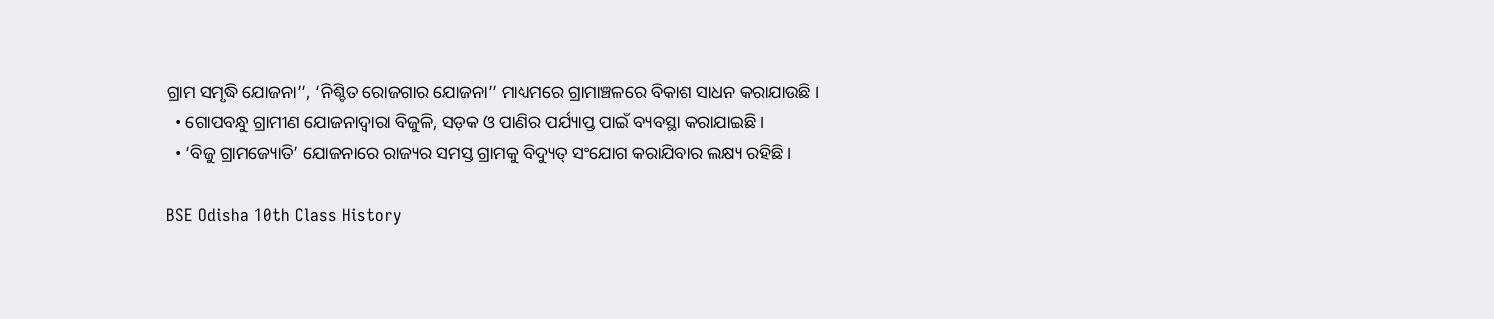ଗ୍ରାମ ସମୃଦ୍ଧି ଯୋଜନା’’, ‘ନିଶ୍ଚିତ ରୋଜଗାର ଯୋଜନା’’ ମାଧ୍ୟମରେ ଗ୍ରାମାଞ୍ଚଳରେ ବିକାଶ ସାଧନ କରାଯାଉଛି ।
  • ଗୋପବନ୍ଧୁ ଗ୍ରାମୀଣ ଯୋଜନାଦ୍ୱାରା ବିଜୁଳି, ସଡ଼କ ଓ ପାଣିର ପର୍ଯ୍ୟାପ୍ତ ପାଇଁ ବ୍ୟବସ୍ଥା କରାଯାଇଛି ।
  • ‘ବିଜୁ ଗ୍ରାମଜ୍ୟୋତି’ ଯୋଜନାରେ ରାଜ୍ୟର ସମସ୍ତ ଗ୍ରାମକୁ ବିଦ୍ୟୁତ୍ ସଂଯୋଗ କରାଯିବାର ଲକ୍ଷ୍ୟ ରହିଛି ।

BSE Odisha 10th Class History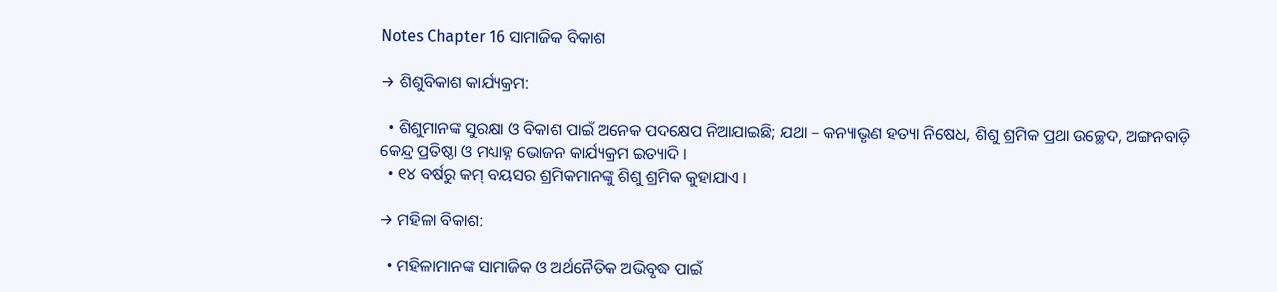Notes Chapter 16 ସାମାଜିକ ବିକାଶ

→ ଶିଶୁବିକାଶ କାର୍ଯ୍ୟକ୍ରମ:

  • ଶିଶୁମାନଙ୍କ ସୁରକ୍ଷା ଓ ବିକାଶ ପାଇଁ ଅନେକ ପଦକ୍ଷେପ ନିଆଯାଇଛି; ଯଥା – କନ୍ୟାଭୃଣ ହତ୍ୟା ନିଷେଧ, ଶିଶୁ ଶ୍ରମିକ ପ୍ରଥା ଉଚ୍ଛେଦ, ଅଙ୍ଗନବାଡ଼ି କେନ୍ଦ୍ର ପ୍ରତିଷ୍ଠା ଓ ମଧ୍ୟାହ୍ନ ଭୋଜନ କାର୍ଯ୍ୟକ୍ରମ ଇତ୍ୟାଦି ।
  • ୧୪ ବର୍ଷରୁ କମ୍ ବୟସର ଶ୍ରମିକମାନଙ୍କୁ ଶିଶୁ ଶ୍ରମିକ କୁହାଯାଏ ।

→ ମହିଳା ବିକାଶ:

  • ମହିଳାମାନଙ୍କ ସାମାଜିକ ଓ ଅର୍ଥନୈତିକ ଅଭିବୃଦ୍ଧ ପାଇଁ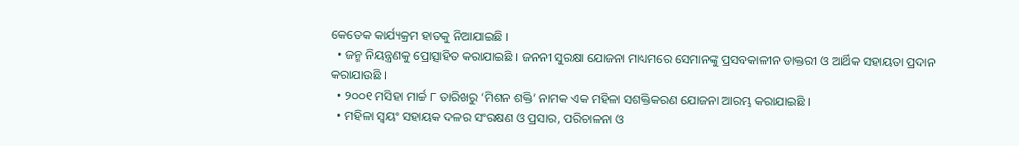କେତେକ କାର୍ଯ୍ୟକ୍ରମ ହାତକୁ ନିଆଯାଇଛି ।
  • ଜନ୍ମ ନିୟନ୍ତ୍ରଣକୁ ପ୍ରୋତ୍ସାହିତ କରାଯାଇଛି । ଜନନୀ ସୁରକ୍ଷା ଯୋଜନା ମାଧ୍ୟମରେ ସେମାନଙ୍କୁ ପ୍ରସବକାଳୀନ ଡାକ୍ତରୀ ଓ ଆର୍ଥିକ ସହାୟତା ପ୍ରଦାନ କରାଯାଉଛି ।
  • ୨୦୦୧ ମସିହା ମାର୍ଚ୍ଚ ୮ ତାରିଖରୁ ‘ମିଶନ ଶକ୍ତି’ ନାମକ ଏକ ମହିଳା ସଶକ୍ତିକରଣ ଯୋଜନା ଆରମ୍ଭ କରାଯାଇଛି ।
  • ମହିଳା ସ୍ଵୟଂ ସହାୟକ ଦଳର ସଂରକ୍ଷଣ ଓ ପ୍ରସାର, ପରିଚାଳନା ଓ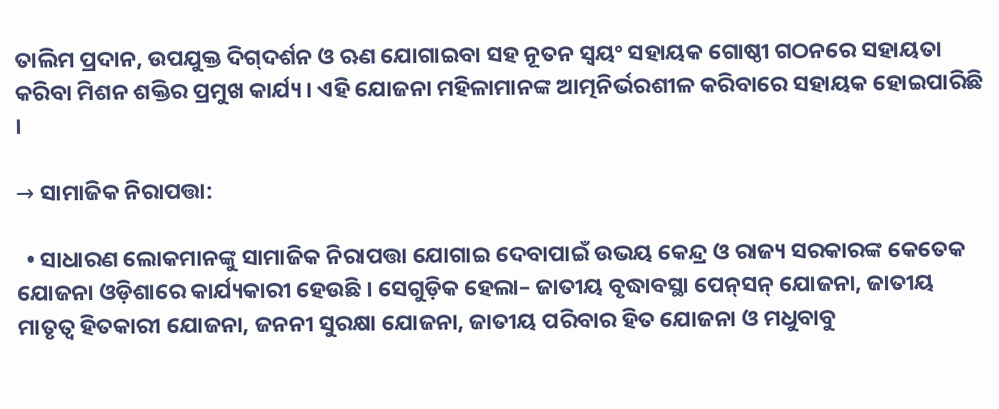ତାଲିମ ପ୍ରଦାନ, ଉପଯୁକ୍ତ ଦିଗ୍‌ଦର୍ଶନ ଓ ଋଣ ଯୋଗାଇବା ସହ ନୂତନ ସ୍ବୟଂ ସହାୟକ ଗୋଷ୍ଠୀ ଗଠନରେ ସହାୟତା କରିବା ମିଶନ ଶକ୍ତିର ପ୍ରମୁଖ କାର୍ଯ୍ୟ । ଏହି ଯୋଜନା ମହିଳାମାନଙ୍କ ଆତ୍ମନିର୍ଭରଶୀଳ କରିବାରେ ସହାୟକ ହୋଇପାରିଛି ।

→ ସାମାଜିକ ନିରାପତ୍ତା:

  • ସାଧାରଣ ଲୋକମାନଙ୍କୁ ସାମାଜିକ ନିରାପତ୍ତା ଯୋଗାଇ ଦେବାପାଇଁ ଉଭୟ କେନ୍ଦ୍ର ଓ ରାଜ୍ୟ ସରକାରଙ୍କ କେତେକ ଯୋଜନା ଓଡ଼ିଶାରେ କାର୍ଯ୍ୟକାରୀ ହେଉଛି । ସେଗୁଡ଼ିକ ହେଲା– ଜାତୀୟ ବୃଦ୍ଧାବସ୍ଥା ପେନ୍‌ସନ୍‌ ଯୋଜନା, ଜାତୀୟ ମାତୃତ୍ୱ ହିତକାରୀ ଯୋଜନା, ଜନନୀ ସୁରକ୍ଷା ଯୋଜନା, ଜାତୀୟ ପରିବାର ହିତ ଯୋଜନା ଓ ମଧୁବାବୁ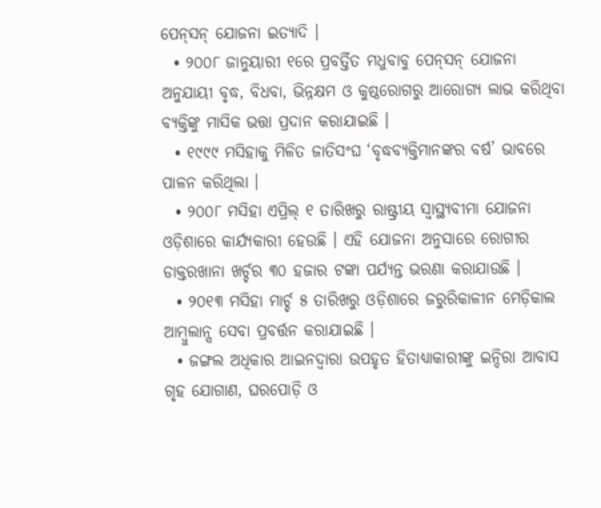ପେନ୍‌ସନ୍ ଯୋଜନା ଇତ୍ୟାଦି ।
  • ୨୦୦୮ ଜାନୁୟାରୀ ୧ରେ ପ୍ରବର୍ତ୍ତିତ ମଧୁବାବୁ ପେନ୍‌ସନ୍‌ ଯୋଜନା ଅନୁଯାୟୀ ବୃଦ୍ଧ, ବିଧବା, ଭିନ୍ନକ୍ଷମ ଓ କୁଷ୍ଠରୋଗରୁ ଆରୋଗ୍ୟ ଲାଭ କରିଥିବା ବ୍ୟକ୍ତିଙ୍କୁ ମାସିକ ଭତ୍ତା ପ୍ରଦାନ କରାଯାଇଛି ।
  • ୧୯୯୯ ମସିହାକୁ ମିଳିତ ଜାତିସଂଘ ‘ବୃଦ୍ଧବ୍ୟକ୍ତିମାନଙ୍କର ବର୍ଷ’ ଭାବରେ ପାଳନ କରିଥିଲା ।
  • ୨୦୦୮ ମସିହା ଏପ୍ରିଲ୍ ୧ ତାରିଖରୁ ରାଷ୍ଟ୍ରୀୟ ସ୍ବାସ୍ଥ୍ୟବୀମା ଯୋଜନା ଓଡ଼ିଶାରେ କାର୍ଯ୍ୟକାରୀ ହେଉଛି । ଏହି ଯୋଜନା ଅନୁସାରେ ରୋଗୀର ଡାକ୍ତରଖାନା ଖର୍ଚ୍ଚର ୩୦ ହଜାର ଟଙ୍କା ପର୍ଯ୍ୟନ୍ତ ଭରଣା କରାଯାଉଛି ।
  • ୨୦୧୩ ମସିହା ମାର୍ଚ୍ଚ ୫ ତାରିଖରୁ ଓଡ଼ିଶାରେ ଜରୁରିକାଳୀନ ମେଡ଼ିକାଲ ଆମ୍ବୁଲାନ୍ସ ସେବା ପ୍ରବର୍ତ୍ତନ କରାଯାଇଛି ।
  • ଜଙ୍ଗଲ ଅଧିକାର ଆଇନଦ୍ଵାରା ଉପହୃତ ହିତାଧ୍ୟାକାରୀଙ୍କୁ ଇନ୍ଦିରା ଆବାସ ଗୃହ ଯୋଗାଣ, ଘରପୋଡ଼ି ଓ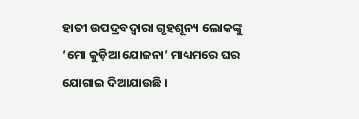ହାତୀ ଉପଦ୍ରବଦ୍ଵାରା ଗୃହଶୂନ୍ୟ ଲୋକଙ୍କୁ ‘ମୋ କୁଡ଼ିଆ ଯୋଜନା’ ମାଧ୍ୟମରେ ଘର ଯୋଗାଇ ଦିଆଯାଉଛି ।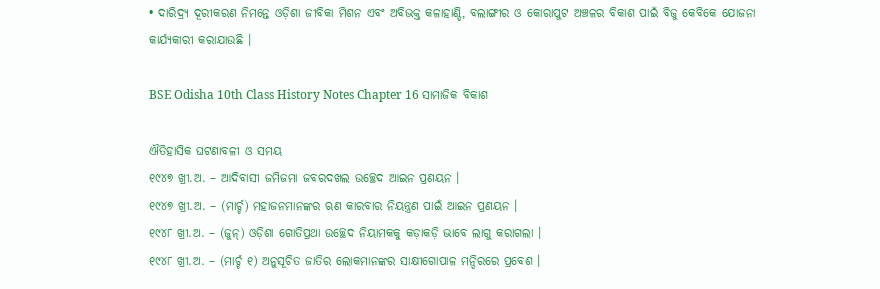• ଦାରିଦ୍ର୍ୟ ଦୂରୀକରଣ ନିମନ୍ତେ ଓଡ଼ିଶା ଜୀବିକା ମିଶନ ଏବଂ ଅବିଭକ୍ତ କଳାହାଣ୍ଡି, ବଲାଙ୍ଗୀର ଓ କୋରାପୁଟ ଅଞ୍ଚଳର ବିକାଶ ପାଇଁ ବିଜୁ କେବିକେ ଯୋଜନା କାର୍ଯ୍ୟକାରୀ କରାଯାଉଛି ।

BSE Odisha 10th Class History Notes Chapter 16 ସାମାଜିକ ବିକାଶ

ଐତିହାସିକ ଘଟଣାବଳୀ ଓ ସମୟ
୧୯୪୭ ଖ୍ରୀ.ଅ. – ଆଦିବାସୀ ଜମିଜମା ଜବରଦଖଲ ଉଚ୍ଛେଦ ଆଇନ ପ୍ରଣୟନ ।
୧୯୪୭ ଖ୍ରୀ.ଅ. – (ମାର୍ଚ୍ଚ) ମହାଜନମାନଙ୍କର ଋଣ କାରବାର ନିୟନ୍ତ୍ରଣ ପାଇଁ ଆଇନ ପ୍ରଣୟନ ।
୧୯୪୮ ଖ୍ରୀ.ଅ. – (ଜୁନ୍) ଓଡ଼ିଶା ଗୋତିପ୍ରଥା ଉଚ୍ଛେଦ ନିୟାମକକୁ କଡ଼ାକଡ଼ି ଭାବେ ଲାଗୁ କରାଗଲା ।
୧୯୪୮ ଖ୍ରୀ.ଅ. – (ମାର୍ଚ୍ଚ ୧) ଅନୁସୂଚିତ ଜାତିର ଲୋକମାନଙ୍କର ସାକ୍ଷୀଗୋପାଳ ମନ୍ଦିରରେ ପ୍ରବେଶ ।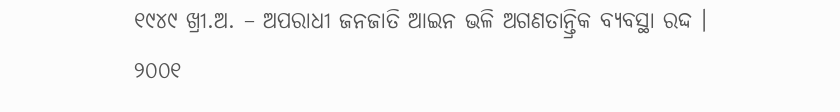୧୯୪୯ ଖ୍ରୀ.ଅ. – ଅପରାଧୀ ଜନଜାତି ଆଇନ ଭଳି ଅଗଣତାନ୍ତ୍ରିକ ବ୍ୟବସ୍ଥା ରଦ୍ଦ ।
୨୦୦୧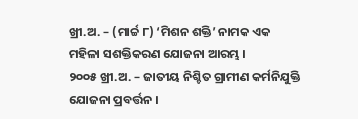ଖ୍ରୀ.ଅ. – (ମାର୍ଚ୍ଚ ୮) ‘ମିଶନ ଶକ୍ତି’ ନାମକ ଏକ ମହିଳା ସଶକ୍ତିକରଣ ଯୋଜନା ଆରମ୍ଭ ।
୨୦୦୫ ଖ୍ରୀ.ଅ. – ଜାତୀୟ ନିଶ୍ଚିତ ଗ୍ରାମୀଣ କର୍ମନିଯୁକ୍ତି ଯୋଜନା ପ୍ରବର୍ତ୍ତନ ।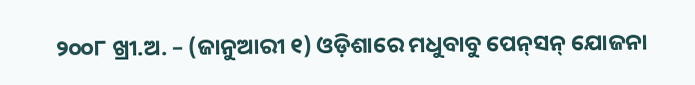୨୦୦୮ ଖ୍ରୀ.ଅ. – (ଜାନୁଆରୀ ୧) ଓଡ଼ିଶାରେ ମଧୁବାବୁ ପେନ୍‌ସନ୍ ଯୋଜନା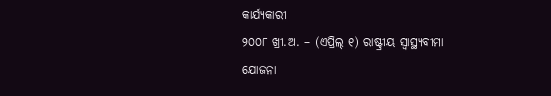କାର୍ଯ୍ୟକାରୀ
୨୦୦୮ ଖ୍ରୀ.ଅ. – (ଏପ୍ରିଲ୍ ୧) ରାଷ୍ଟ୍ରୀୟ ସ୍ଵାସ୍ଥ୍ୟବୀମା ଯୋଜନା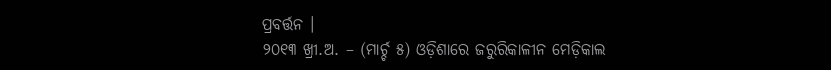ପ୍ରବର୍ତ୍ତନ ।
୨୦୧୩ ଖ୍ରୀ.ଅ. – (ମାର୍ଚ୍ଚ ୫) ଓଡ଼ିଶାରେ ଜରୁରିକାଳୀନ ମେଡ଼ିକାଲ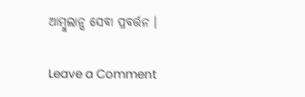ଆମ୍ବୁଲାନ୍ସ ସେବା ପ୍ରବର୍ତ୍ତନ ।

Leave a Comment